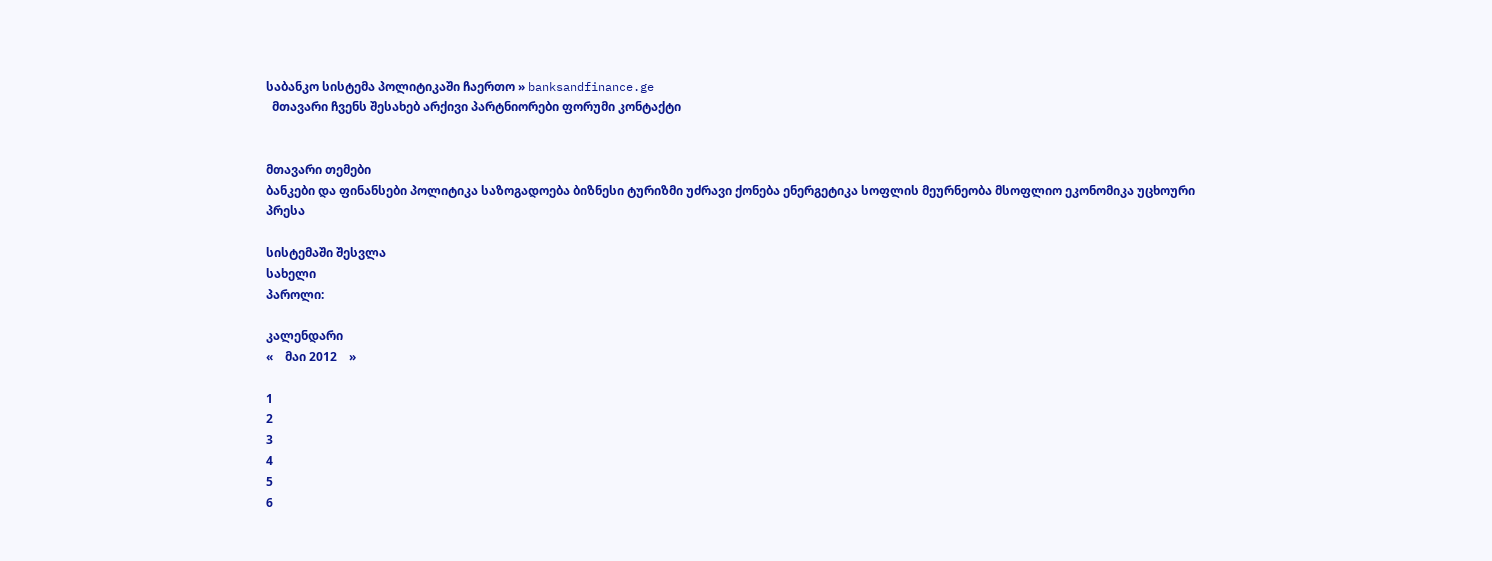საბანკო სისტემა პოლიტიკაში ჩაერთო » banksandfinance.ge
  მთავარი ჩვენს შესახებ არქივი პარტნიორები ფორუმი კონტაქტი


მთავარი თემები
ბანკები და ფინანსები პოლიტიკა საზოგადოება ბიზნესი ტურიზმი უძრავი ქონება ენერგეტიკა სოფლის მეურნეობა მსოფლიო ეკონომიკა უცხოური პრესა

სისტემაში შესვლა
სახელი
პაროლი:

კალენდარი
«    მაი 2012    »

1
2
3
4
5
6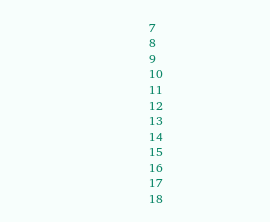7
8
9
10
11
12
13
14
15
16
17
18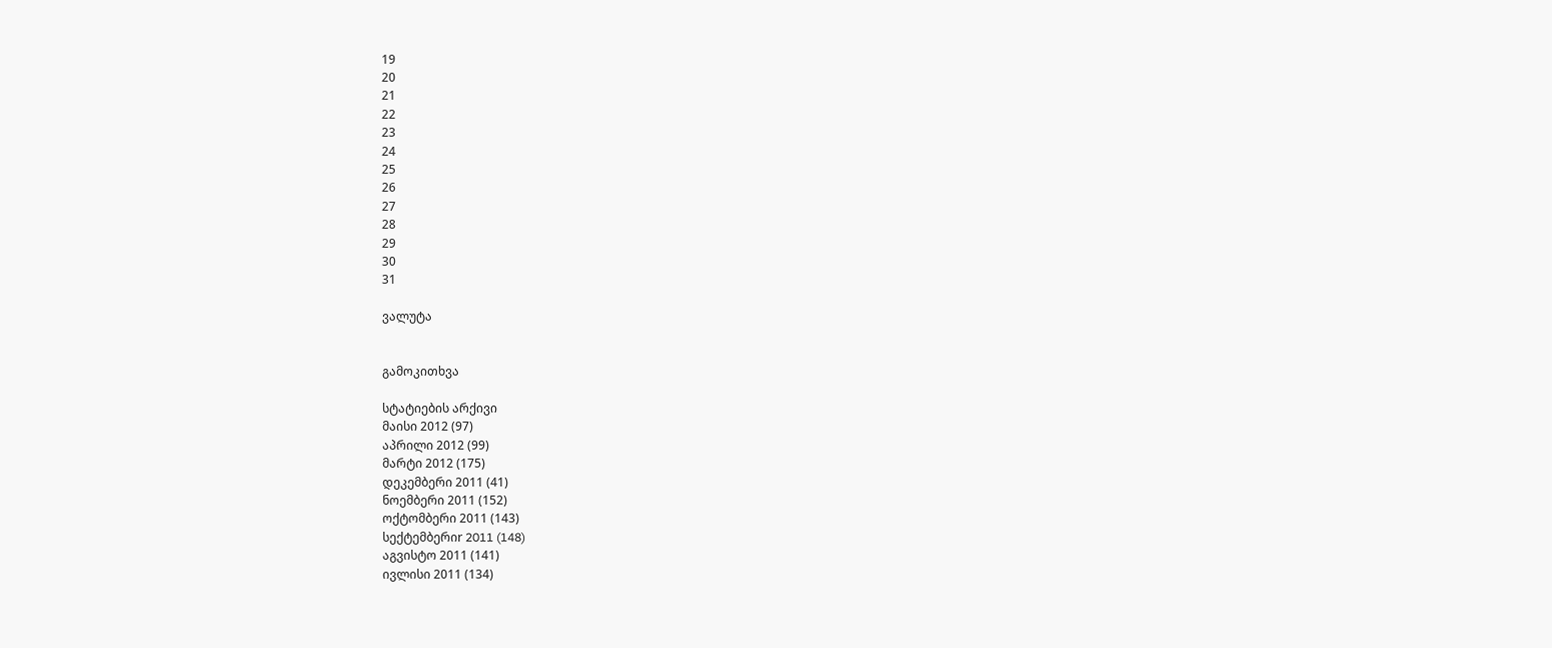19
20
21
22
23
24
25
26
27
28
29
30
31

ვალუტა


გამოკითხვა

სტატიების არქივი
მაისი 2012 (97)
აპრილი 2012 (99)
მარტი 2012 (175)
დეკემბერი 2011 (41)
ნოემბერი 2011 (152)
ოქტომბერი 2011 (143)
სექტემბერიr 2011 (148)
აგვისტო 2011 (141)
ივლისი 2011 (134)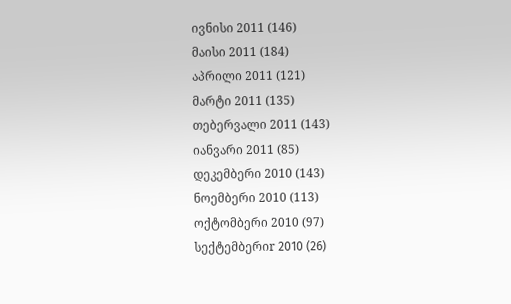ივნისი 2011 (146)
მაისი 2011 (184)
აპრილი 2011 (121)
მარტი 2011 (135)
თებერვალი 2011 (143)
იანვარი 2011 (85)
დეკემბერი 2010 (143)
ნოემბერი 2010 (113)
ოქტომბერი 2010 (97)
სექტემბერიr 2010 (26)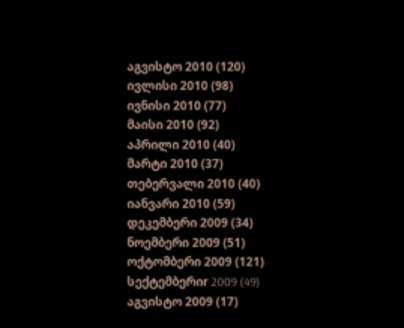აგვისტო 2010 (120)
ივლისი 2010 (98)
ივნისი 2010 (77)
მაისი 2010 (92)
აპრილი 2010 (40)
მარტი 2010 (37)
თებერვალი 2010 (40)
იანვარი 2010 (59)
დეკემბერი 2009 (34)
ნოემბერი 2009 (51)
ოქტომბერი 2009 (121)
სექტემბერიr 2009 (49)
აგვისტო 2009 (17)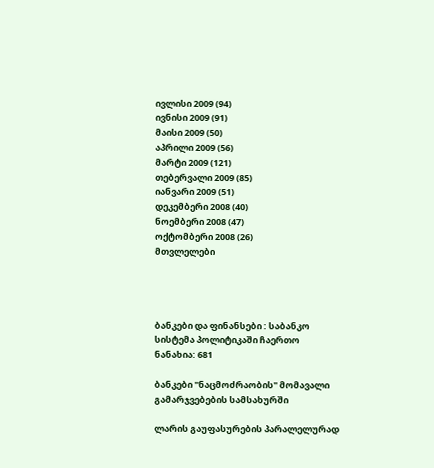ივლისი 2009 (94)
ივნისი 2009 (91)
მაისი 2009 (50)
აპრილი 2009 (56)
მარტი 2009 (121)
თებერვალი 2009 (85)
იანვარი 2009 (51)
დეკემბერი 2008 (40)
ნოემბერი 2008 (47)
ოქტომბერი 2008 (26)
მთვლელები




ბანკები და ფინანსები : საბანკო სისტემა პოლიტიკაში ჩაერთო
ნანახია: 681

ბანკები "ნაცმოძრაობის" მომავალი გამარჯვებების სამსახურში

ლარის გაუფასურების პარალელურად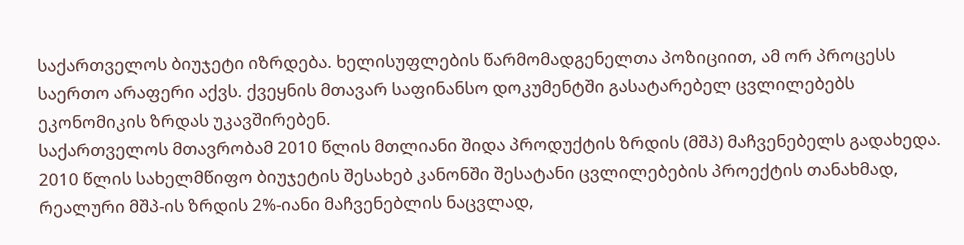საქართველოს ბიუჯეტი იზრდება. ხელისუფლების წარმომადგენელთა პოზიციით, ამ ორ პროცესს საერთო არაფერი აქვს. ქვეყნის მთავარ საფინანსო დოკუმენტში გასატარებელ ცვლილებებს ეკონომიკის ზრდას უკავშირებენ.
საქართველოს მთავრობამ 2010 წლის მთლიანი შიდა პროდუქტის ზრდის (მშპ) მაჩვენებელს გადახედა. 2010 წლის სახელმწიფო ბიუჯეტის შესახებ კანონში შესატანი ცვლილებების პროექტის თანახმად, რეალური მშპ-ის ზრდის 2%-იანი მაჩვენებლის ნაცვლად,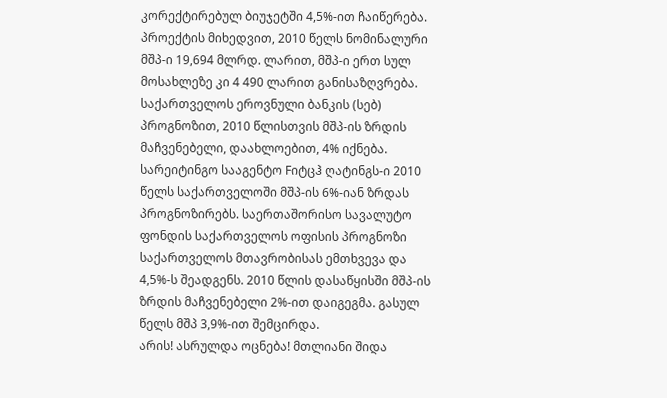კორექტირებულ ბიუჯეტში 4,5%-ით ჩაიწერება. პროექტის მიხედვით, 2010 წელს ნომინალური მშპ-ი 19,694 მლრდ. ლარით, მშპ-ი ერთ სულ მოსახლეზე კი 4 490 ლარით განისაზღვრება. საქართველოს ეროვნული ბანკის (სებ) პროგნოზით, 2010 წლისთვის მშპ-ის ზრდის მაჩვენებელი, დაახლოებით, 4% იქნება.
სარეიტინგო სააგენტო Fიტცჰ ღატინგს-ი 2010 წელს საქართველოში მშპ-ის 6%-იან ზრდას პროგნოზირებს. საერთაშორისო სავალუტო ფონდის საქართველოს ოფისის პროგნოზი საქართველოს მთავრობისას ემთხვევა და 4,5%-ს შეადგენს. 2010 წლის დასაწყისში მშპ-ის ზრდის მაჩვენებელი 2%-ით დაიგეგმა. გასულ წელს მშპ 3,9%-ით შემცირდა.
არის! ასრულდა ოცნება! მთლიანი შიდა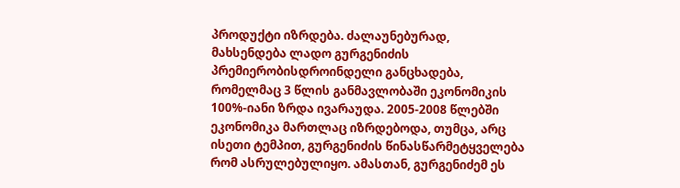პროდუქტი იზრდება. ძალაუნებურად, მახსენდება ლადო გურგენიძის პრემიერობისდროინდელი განცხადება, რომელმაც 3 წლის განმავლობაში ეკონომიკის 100%-იანი ზრდა ივარაუდა. 2005-2008 წლებში ეკონომიკა მართლაც იზრდებოდა, თუმცა, არც ისეთი ტემპით, გურგენიძის წინასწარმეტყველება რომ ასრულებულიყო. ამასთან, გურგენიძემ ეს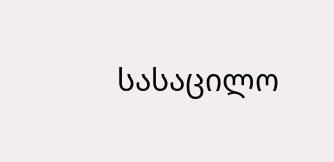სასაცილო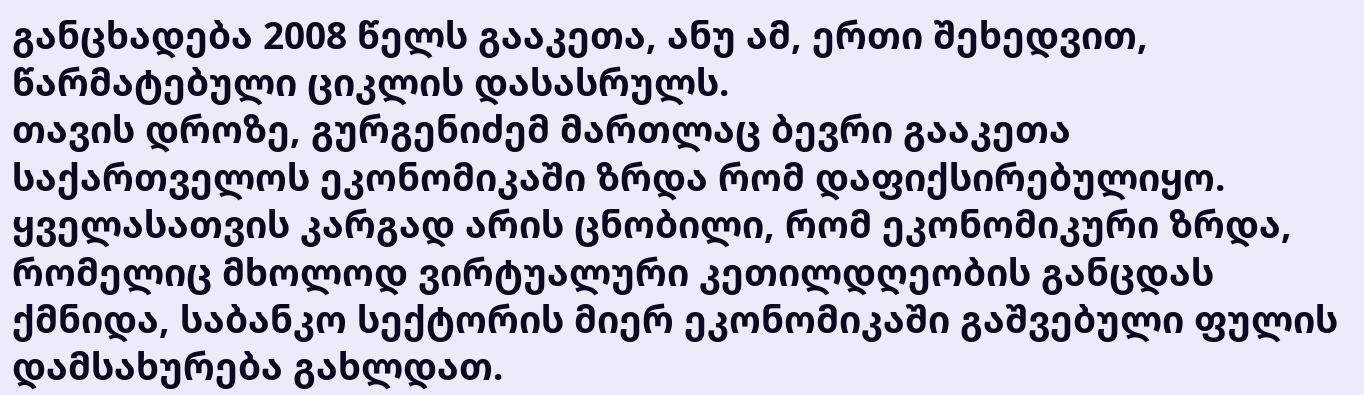განცხადება 2008 წელს გააკეთა, ანუ ამ, ერთი შეხედვით, წარმატებული ციკლის დასასრულს.
თავის დროზე, გურგენიძემ მართლაც ბევრი გააკეთა საქართველოს ეკონომიკაში ზრდა რომ დაფიქსირებულიყო. ყველასათვის კარგად არის ცნობილი, რომ ეკონომიკური ზრდა, რომელიც მხოლოდ ვირტუალური კეთილდღეობის განცდას ქმნიდა, საბანკო სექტორის მიერ ეკონომიკაში გაშვებული ფულის დამსახურება გახლდათ.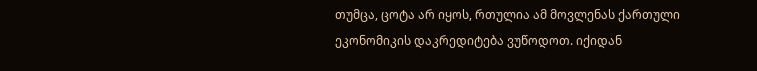თუმცა, ცოტა არ იყოს, რთულია ამ მოვლენას ქართული ეკონომიკის დაკრედიტება ვუწოდოთ. იქიდან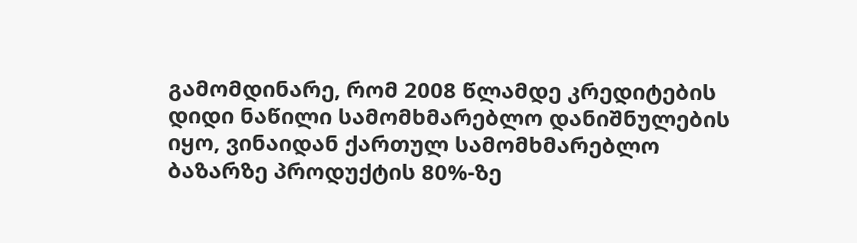გამომდინარე, რომ 2008 წლამდე კრედიტების დიდი ნაწილი სამომხმარებლო დანიშნულების იყო, ვინაიდან ქართულ სამომხმარებლო ბაზარზე პროდუქტის 80%-ზე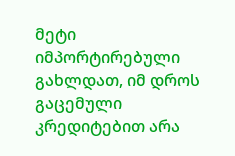მეტი იმპორტირებული გახლდათ, იმ დროს გაცემული კრედიტებით არა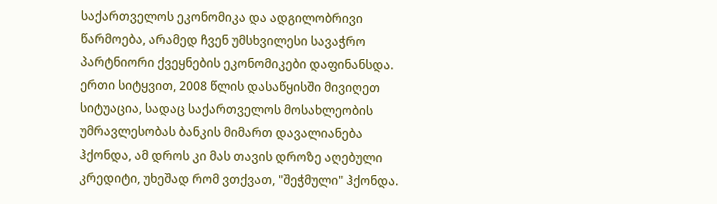საქართველოს ეკონომიკა და ადგილობრივი წარმოება, არამედ ჩვენ უმსხვილესი სავაჭრო პარტნიორი ქვეყნების ეკონომიკები დაფინანსდა.
ერთი სიტყვით, 2008 წლის დასაწყისში მივიღეთ სიტუაცია, სადაც საქართველოს მოსახლეობის უმრავლესობას ბანკის მიმართ დავალიანება ჰქონდა, ამ დროს კი მას თავის დროზე აღებული კრედიტი, უხეშად რომ ვთქვათ, "შეჭმული" ჰქონდა.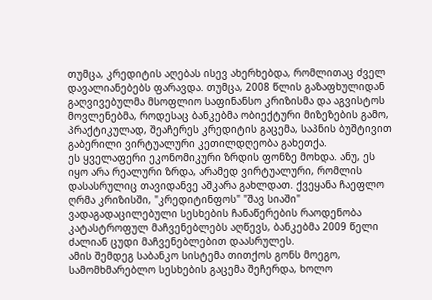თუმცა, კრედიტის აღებას ისევ ახერხებდა, რომლითაც ძველ დავალიანებებს ფარავდა. თუმცა, 2008 წლის გაზაფხულიდან გაღვივებულმა მსოფლიო საფინანსო კრიზისმა და აგვისტოს მოვლენებმა, როდესაც ბანკებმა ობიექტური მიზეზების გამო, პრაქტიკულად, შეაჩერეს კრედიტის გაცემა, საპნის ბუშტივით გაბერილი ვირტუალური კეთილდღეობა გახეთქა.
ეს ყველაფერი ეკონომიკური ზრდის ფონზე მოხდა. ანუ, ეს იყო არა რეალური ზრდა, არამედ ვირტუალური, რომლის დასასრულიც თავიდანვე აშკარა გახლდათ. ქვეყანა ჩაეფლო ღრმა კრიზისში, "კრედიტინფოს" "შავ სიაში" ვადაგადაცილებული სესხების ჩანაწერების რაოდენობა კატასტროფულ მაჩვენებლებს აღწევს, ბანკებმა 2009 წელი ძალიან ცუდი მაჩვენებლებით დაასრულეს.
ამის შემდეგ საბანკო სისტემა თითქოს გონს მოეგო, სამომხმარებლო სესხების გაცემა შეჩერდა, ხოლო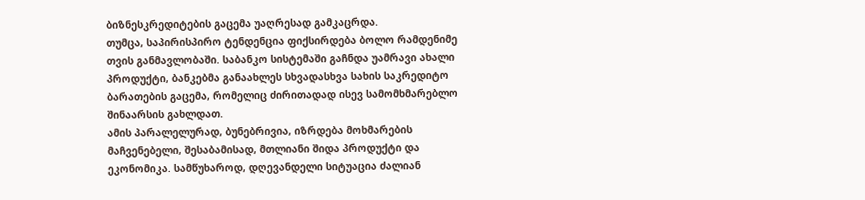ბიზნესკრედიტების გაცემა უაღრესად გამკაცრდა.
თუმცა, საპირისპირო ტენდენცია ფიქსირდება ბოლო რამდენიმე თვის განმავლობაში. საბანკო სისტემაში გაჩნდა უამრავი ახალი პროდუქტი, ბანკებმა განაახლეს სხვადასხვა სახის საკრედიტო ბარათების გაცემა, რომელიც ძირითადად ისევ სამომხმარებლო შინაარსის გახლდათ.
ამის პარალელურად, ბუნებრივია, იზრდება მოხმარების მაჩვენებელი, შესაბამისად, მთლიანი შიდა პროდუქტი და ეკონომიკა. სამწუხაროდ, დღევანდელი სიტუაცია ძალიან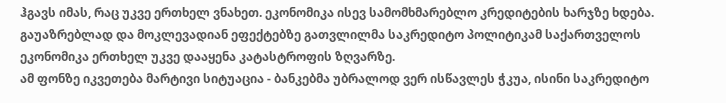ჰგავს იმას, რაც უკვე ერთხელ ვნახეთ. ეკონომიკა ისევ სამომხმარებლო კრედიტების ხარჯზე ხდება. გაუაზრებლად და მოკლევადიან ეფექტებზე გათვლილმა საკრედიტო პოლიტიკამ საქართველოს ეკონომიკა ერთხელ უკვე დააყენა კატასტროფის ზღვარზე.
ამ ფონზე იკვეთება მარტივი სიტუაცია - ბანკებმა უბრალოდ ვერ ისწავლეს ჭკუა, ისინი საკრედიტო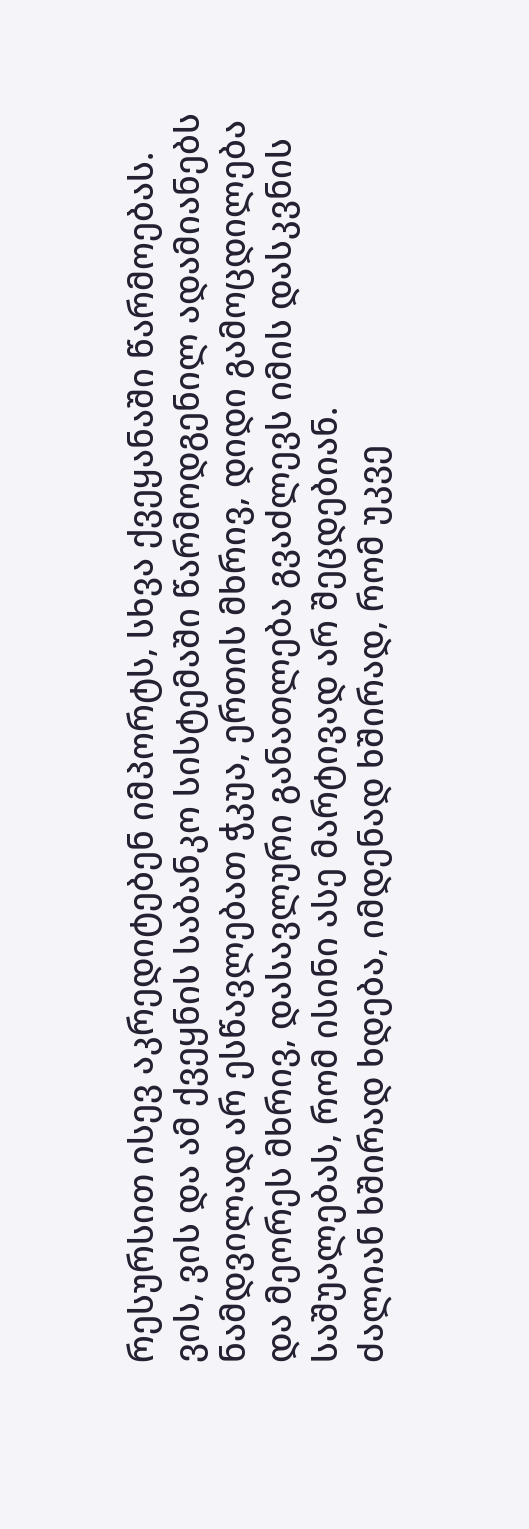რესურსით ისევ აკრედიტებენ იმპორტს, სხვა ქვეყანაში წარმოებას.
ვის, ვის და ამ ქვეყნის საბანკო სისტემაში წარმოდგენილ ადამიანებს ნამდვილად არ ესწავლებათ ჭკუა, ერთის მხრივ, დიდი გამოცდილება და მეორეს მხრივ, დასავლური განათლება გვაძლევს იმის დასკვნის საშუალებას, რომ ისინი ასე მარტივად არ შეცდებიან.
ძალიან ხშირად ხდება, იმდენად ხშირად, რომ უკვე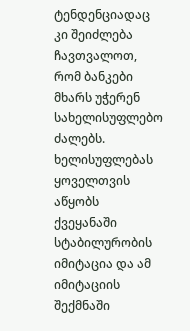ტენდენციადაც კი შეიძლება ჩავთვალოთ, რომ ბანკები მხარს უჭერენ სახელისუფლებო ძალებს. ხელისუფლებას ყოველთვის აწყობს ქვეყანაში სტაბილურობის იმიტაცია და ამ იმიტაციის შექმნაში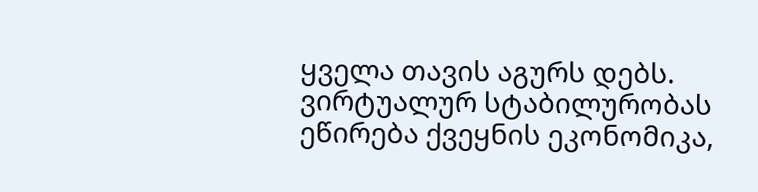ყველა თავის აგურს დებს. ვირტუალურ სტაბილურობას ეწირება ქვეყნის ეკონომიკა,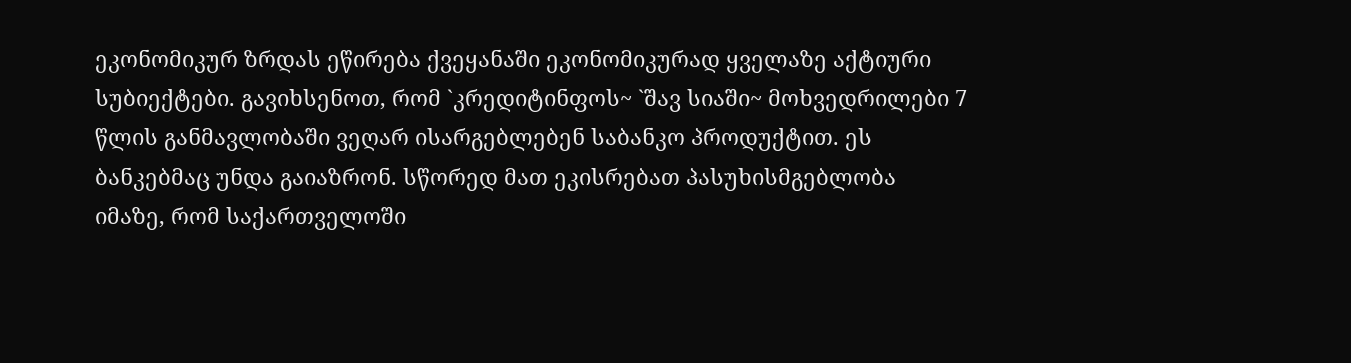ეკონომიკურ ზრდას ეწირება ქვეყანაში ეკონომიკურად ყველაზე აქტიური სუბიექტები. გავიხსენოთ, რომ `კრედიტინფოს~ `შავ სიაში~ მოხვედრილები 7 წლის განმავლობაში ვეღარ ისარგებლებენ საბანკო პროდუქტით. ეს ბანკებმაც უნდა გაიაზრონ. სწორედ მათ ეკისრებათ პასუხისმგებლობა იმაზე, რომ საქართველოში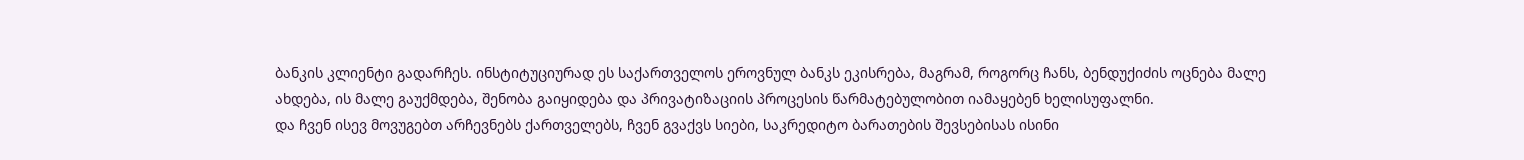ბანკის კლიენტი გადარჩეს. ინსტიტუციურად ეს საქართველოს ეროვნულ ბანკს ეკისრება, მაგრამ, როგორც ჩანს, ბენდუქიძის ოცნება მალე ახდება, ის მალე გაუქმდება, შენობა გაიყიდება და პრივატიზაციის პროცესის წარმატებულობით იამაყებენ ხელისუფალნი.
და ჩვენ ისევ მოვუგებთ არჩევნებს ქართველებს, ჩვენ გვაქვს სიები, საკრედიტო ბარათების შევსებისას ისინი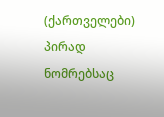(ქართველები) პირად ნომრებსაც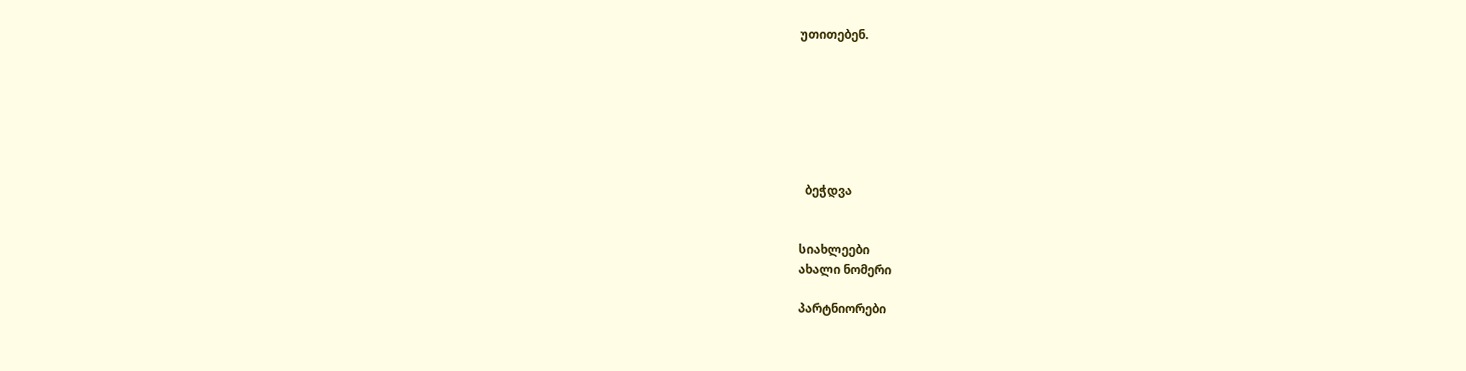უთითებენ.







  ბეჭდვა


სიახლეები
ახალი ნომერი

პარტნიორები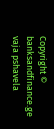Copyright © banksandfinance.ge vaja pshavela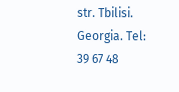str. Tbilisi. Georgia. Tel: 39 67 48